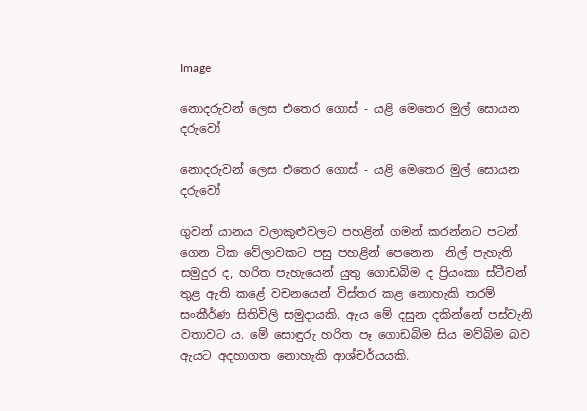Image

නොදරුවන් ලෙස එතෙර ගොස් - යළි මෙතෙර මුල් සොයන දරුවෝ

නොදරුවන් ලෙස එතෙර ගොස් - යළි මෙතෙර මුල් සොයන දරුවෝ

ගුවන් යානය වලාකුළුවලට පහළින් ගමන් කරන්නට පටන් ගෙන ටික වේලාවකට පසු පහළින් පෙනෙන  නිල් පැහැති සමුදුර ද, හරිත පැහැයෙන් යුතු ගොඩබිම ද ප්‍රියංකා ස්ටීවන් තුළ ඇති කළේ වචනයෙන් විස්තර කළ නොහැකි තරම් සංකීර්ණ සිතිවිලි සමුදායකි. ඇය මේ දසුන දකින්නේ පස්වැනි වතාවට ය. මේ සොඳුරු හරිත පෑ ගොඩබිම සිය මව්බිම බව ඇයට අදහාගත නොහැකි ආශ්චර්යයකි.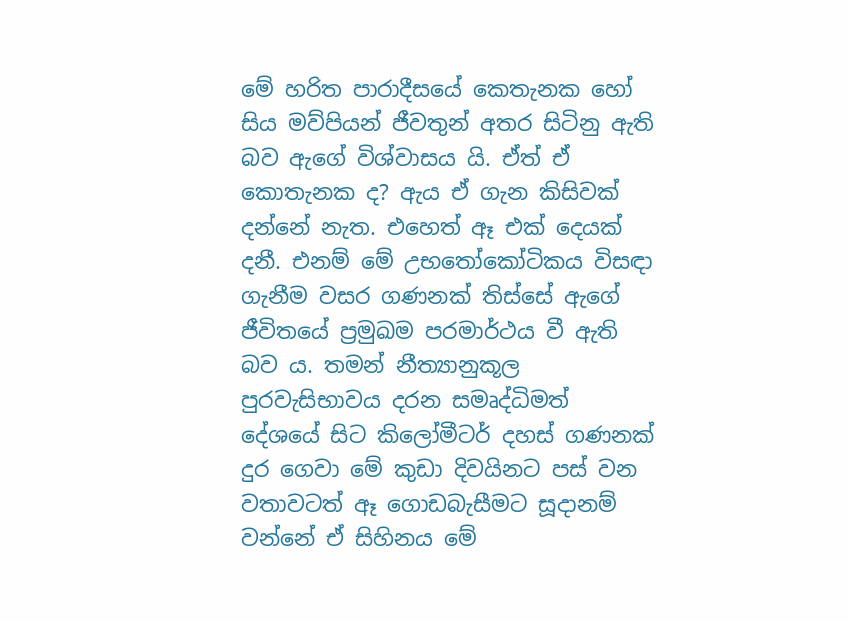මේ හරිත පාරාදීසයේ කෙතැනක හෝ සිය මව්පියන් ජීවතුන් අතර සිටිනු ඇති බව ඇගේ විශ්වාසය යි. ඒත් ඒ කොතැනක ද? ඇය ඒ ගැන කිසිවක් දන්නේ නැත. එහෙත් ඈ එක් දෙයක් දනී. එනම් මේ උභතෝකෝටිකය විසඳා ගැනීම වසර ගණනක් තිස්සේ ඇගේ ජීවිතයේ ප්‍රමුඛම පරමාර්ථය වී ඇති බව ය. තමන් නීත්‍යානුකූල පුරවැසිභාවය දරන සමෘද්ධිමත් දේශයේ සිට කිලෝමීටර් දහස් ගණනක් දුර ගෙවා මේ කුඩා දිවයිනට පස් වන වතාවටත් ඈ ගොඩබැසීමට සූදානම් වන්නේ ඒ සිහිනය මේ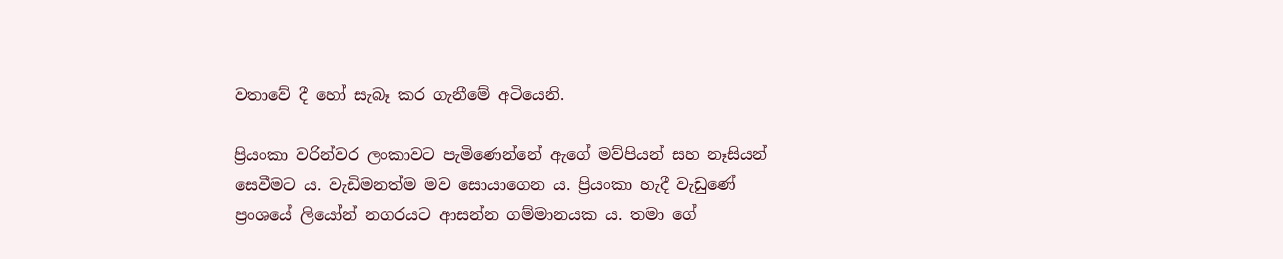වතාවේ දී හෝ සැබෑ කර ගැනීමේ අටියෙනි.

ප්‍රියංකා වරින්වර ලංකාවට පැමිණෙන්නේ ඇගේ මව්පියන් සහ නෑසියන් සෙවීමට ය. වැඩිමනත්ම මව සොයාගෙන ය. ප්‍රියංකා හැදී වැඩුණේ ප්‍රංශයේ ලියෝන් නගරයට ආසන්න ගම්මානයක ය. තමා ගේ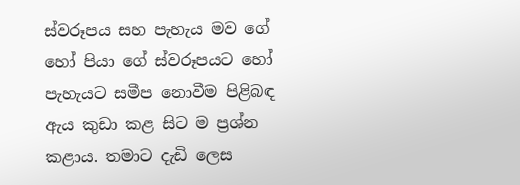ස්වරූපය සහ පැහැය මව ගේ හෝ පියා ගේ ස්වරූපයට හෝ පැහැයට සමීප නොවීම පිළිබඳ ඇය කුඩා කළ සිට ම ප්‍රශ්න කළාය. තමාට දැඩි ලෙස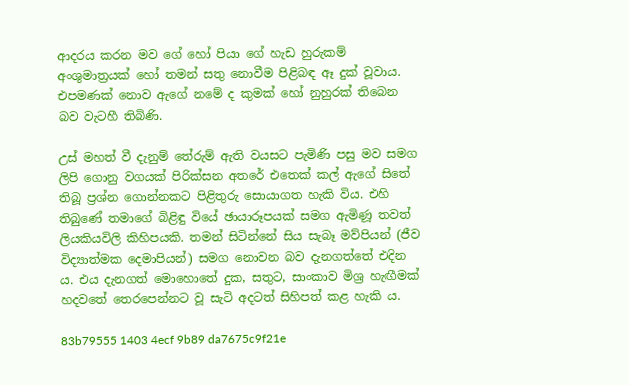ආදරය කරන මව ගේ හෝ පියා ගේ හැඩ හුරුකම් අංශුමාත්‍රයක් හෝ තමන් සතු නොවීම පිළිබඳ ඈ දුක් වූවාය. එපමණක් නොව ඇගේ නමේ ද කුමක් හෝ නුහුරක් තිබෙන බව වැටහී තිබිණි.

උස් මහත් වී දැනුම් තේරුම් ඇති වයසට පැමිණි පසු මව සමග ලිපි ගොනු වගයක් පිරික්සන අතරේ එතෙක් කල් ඇගේ සිතේ තිබූ ප්‍රශ්න ගොන්නකට පිළිතුරු සොයාගත හැකි විය. එහි තිබුණේ තමාගේ බිළිඳු වියේ ඡායාරූපයක් සමග ඇමිණූ තවත් ලියකියවිලි කිහිපයකි. තමන් සිටින්නේ සිය සැබෑ මව්පියන් (ජීව විද්‍යාත්මක දෙමාපියන්) සමග නොවන බව දැනගත්තේ එදින ය. එය දැනගත් මොහොතේ දුක, සතුට, සාංකාව මිශ්‍ර හැඟීමක් හදවතේ තෙරපෙන්නට වූ සැටි අදටත් සිහිපත් කළ හැකි ය.

83b79555 1403 4ecf 9b89 da7675c9f21e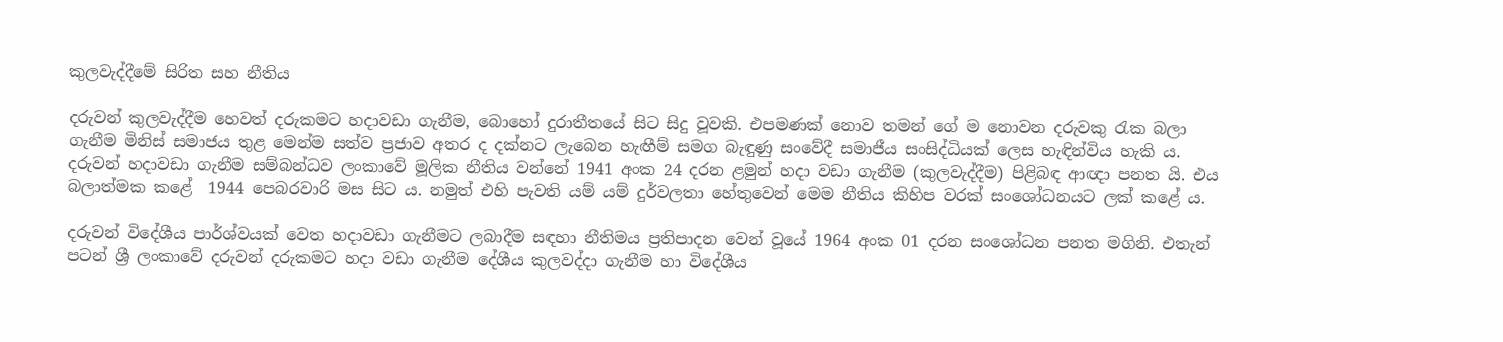කුලවැද්දීමේ සිරිත සහ නීතිය

දරුවන් කුලවැද්දීම හෙවත් දරුකමට හදාවඩා ගැනීම, බොහෝ දුරාතීතයේ සිට සිදු වූවකි. එපමණක් නොව තමන් ගේ ම නොවන දරුවකු රැක බලා ගැනීම මිනිස් සමාජය තුළ මෙන්ම සත්ව ප්‍රජාව අතර ද දක්නට ලැබෙන හැඟීම් සමග බැඳුණු සංවේදී සමාජීය සංසිද්ධියක් ලෙස හැඳින්විය හැකි ය. දරුවන් හදාවඩා ගැනීම සම්බන්ධව ලංකාවේ මූලික නීතිය වන්නේ 1941 අංක 24 දරන ළමුන් හදා වඩා ගැනීම (කුලවැද්දීම) පිළිබඳ ආඥා පනත යි. එය බලාත්මක කළේ  1944 පෙබරවාරි මස සිට ය. නමුත් එහි පැවති යම් යම් දුර්වලතා හේතුවෙන් මෙම නීතිය කිහිප වරක් සංශෝධනයට ලක් කළේ ය.

දරුවන් විදේශීය පාර්ශ්වයක් වෙත හදාවඩා ගැනීමට ලබාදීම සඳහා නීතිමය ප්‍රතිපාදන වෙන් වූයේ 1964 අංක 01 දරන සංශෝධන පනත මගිනි. එතැන් පටන් ශ්‍රී ලංකාවේ දරුවන් දරුකමට හදා වඩා ගැනීම දේශීය කුලවද්දා ගැනීම හා විදේශීය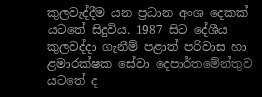කුලවැද්දීම යන ප්‍රධාන අංශ දෙකක් යටතේ සිදුවිය. 1987 සිට දේශීය කුලවද්දා ගැනීම් පළාත් පරිවාස හා ළමාරක්ෂක සේවා දෙපාර්තමේන්තුව යටතේ ද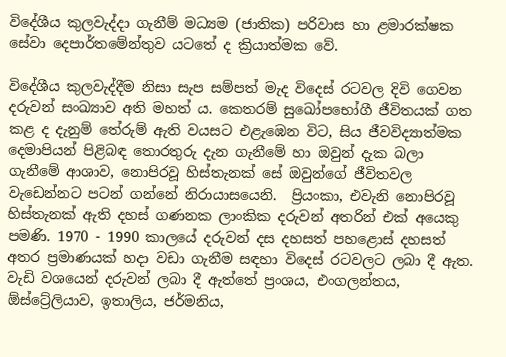විදේශීය කුලවැද්දා ගැනීම් මධ්‍යම (ජාතික) පරිවාස හා ළමාරක්ෂක සේවා දෙපාර්තමේන්තුව යටතේ ද ක්‍රියාත්මක වේ.

විදේශීය කුලවැද්දීම නිසා සැප සම්පත් මැද විදෙස් රටවල දිවි ගෙවන දරුවන් සංඛ්‍යාව අති මහත්‍ ය. කෙතරම් සුඛෝපභෝගී ජීවිතයක් ගත කළ ද දැනුම් තේරුම් ඇති වයසට එළැඹෙන විට, සිය ජීවවිද්‍යාත්මක දෙමාපියන් පිළිබඳ තොරතුරු දැන ගැනීමේ හා ඔවුන් දැක බලා ගැනීමේ ආශාව, නොපිරවූ හිස්තැනක් සේ ඔවුන්ගේ ජීවිතවල වැඩෙන්නට පටන් ගන්නේ නිරායාසයෙනි.  ප්‍රියංකා, එවැනි නොපිරවූ හිස්තැනක් ඇති දහස් ගණනක ලාංකික දරුවන් අතරින් එක් අයෙකු පමණි. 1970 - 1990 කාලයේ දරුවන් දස දහසත් පහළොස් දහසත් අතර ප්‍රමාණයක් හදා වඩා ගැනීම සඳහා විදෙස් රටවලට ලබා දී ඇත. වැඩි වශයෙන් දරුවන් ලබා දී ඇත්තේ ප්‍රංශය, එංගලන්තය, ඕස්ට්‍රේලියාව, ඉතාලිය, ජර්මනිය,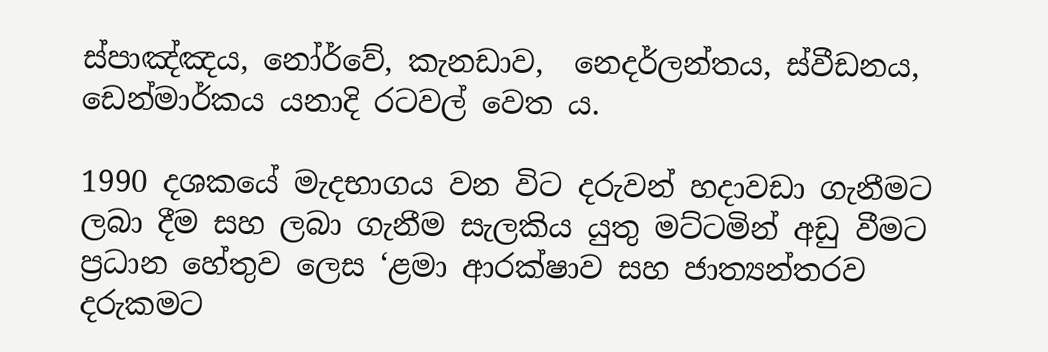ස්පාඤ්ඤය, නෝර්වේ, කැනඩාව,  නෙදර්ලන්තය, ස්වීඩනය, ඩෙන්මාර්කය යනාදි රටවල් වෙත ය.

1990 දශකයේ මැදභාගය වන විට දරුවන් හදාවඩා ගැනීමට ලබා දීම සහ ලබා ගැනීම සැලකිය යුතු මට්ටමින් අඩු වීමට ප්‍රධාන හේතුව ලෙස ‘ළමා ආරක්ෂාව සහ ජාත්‍යන්තරව දරුකමට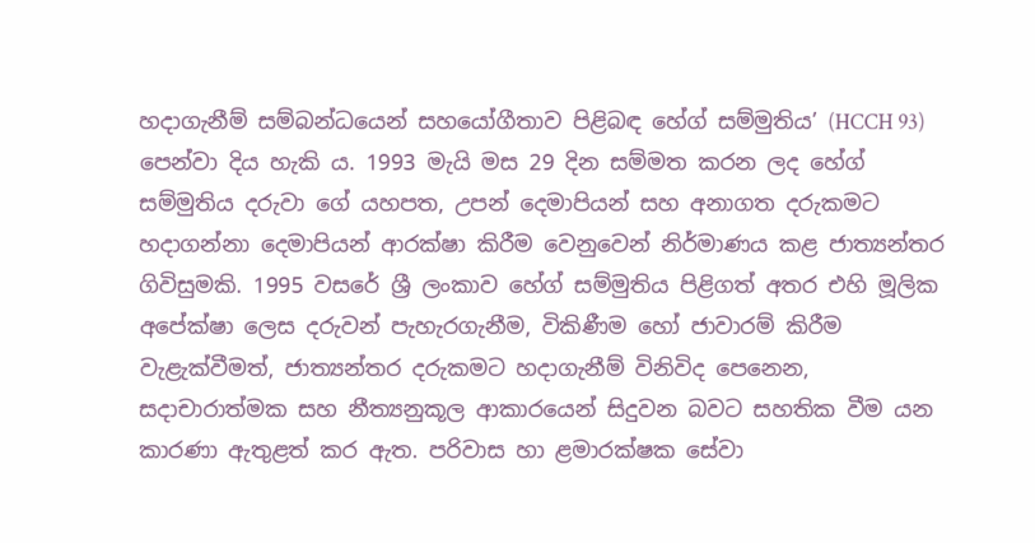හදාගැනීම් සම්බන්ධයෙන් සහයෝගීතාව පිළිබඳ හේග් සම්මුතිය’ (HCCH 93)  පෙන්වා දිය හැකි ය. 1993 මැයි මස 29 දින සම්මත කරන ලද හේග් සම්මුතිය දරුවා ගේ යහපත, උපන් දෙමාපියන් සහ අනාගත දරුකමට හදාගන්නා දෙමාපියන් ආරක්ෂා කිරීම වෙනුවෙන් නිර්මාණය කළ ජාත්‍යන්තර ගිවිසුමකි. 1995 වසරේ ශ්‍රී ලංකාව හේග් සම්මුතිය පිළිගත් අතර එහි මූලික අපේක්ෂා ලෙස දරුවන් පැහැරගැනීම, විකිණීම හෝ ජාවාරම් කිරීම වැළැක්වීමත්, ජාත්‍යන්තර දරුකමට හදාගැනීම් විනිවිද පෙනෙන, සදාචාරාත්මක සහ නීත්‍යනුකූල ආකාරයෙන් සිදුවන බවට සහතික වීම යන කාරණා ඇතුළත් කර ඇත. පරිවාස හා ළමාරක්ෂක සේවා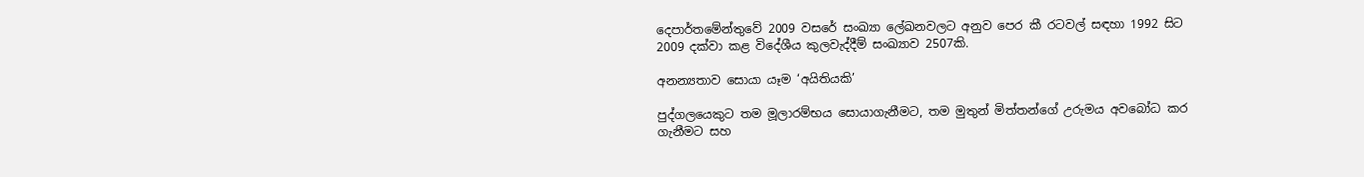දෙපාර්තමේන්තුවේ 2009 වසරේ සංඛ්‍යා ලේඛනවලට අනුව පෙර කී රටවල් සඳහා 1992 සිට 2009 දක්වා කළ විදේශීය කුලවැද්දීම් සංඛ්‍යාව 2507කි.

අනන්‍යතාව සොයා යෑම ‘අයිතියකි’

පුද්ගලයෙකුට තම මූලාරම්භය සොයාගැනීමට, තම මුතුන් මිත්තන්ගේ උරුමය අවබෝධ කර ගැනීමට සහ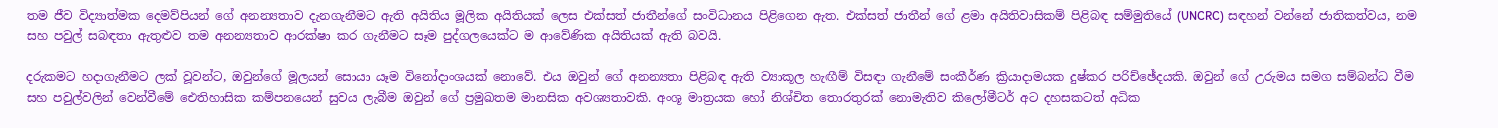තම ජීව විද්‍යාත්මක දෙමව්පියන් ගේ අනන්‍යතාව දැනගැනීමට ඇති අයිතිය මූලික අයිතියක් ලෙස එක්සත් ජාතීන්ගේ සංවිධානය පිළිගෙන ඇත. එක්සත් ජාතීන් ගේ ළමා අයිතිවාසිකම් පිළිබඳ සම්මුතියේ (UNCRC) සඳහන් වන්නේ ජාතිකත්වය, නම සහ පවුල් සබඳතා ඇතුළුව තම අනන්‍යතාව ආරක්ෂා කර ගැනීමට සෑම පුද්ගලයෙක්ට ම ආවේණික අයිතියක් ඇති බවයි.

දරුකමට හදාගැනීමට ලක් වූවන්ට, ඔවුන්ගේ මූලයන් සොයා යෑම විනෝදාංශයක් නොවේ. එය ඔවුන් ගේ අනන්‍යතා පිළිබඳ ඇති ව්‍යාකූල හැඟීම් විසඳා ගැනීමේ සංකීර්ණ ක්‍රියාදාමයක දුෂ්කර පරිච්ඡේදයකි. ඔවුන් ගේ උරුමය සමග සම්බන්ධ වීම සහ පවුල්වලින් වෙන්වීමේ ඓතිහාසික කම්පනයෙන් සුවය ලැබීම ඔවුන් ගේ ප්‍රමුඛතම මානසික අවශ්‍යතාවකි. අංශූ මාත්‍රයක හෝ නිශ්චිත තොරතුරක් නොමැතිව කිලෝමීටර් අට දහසකටත් අධික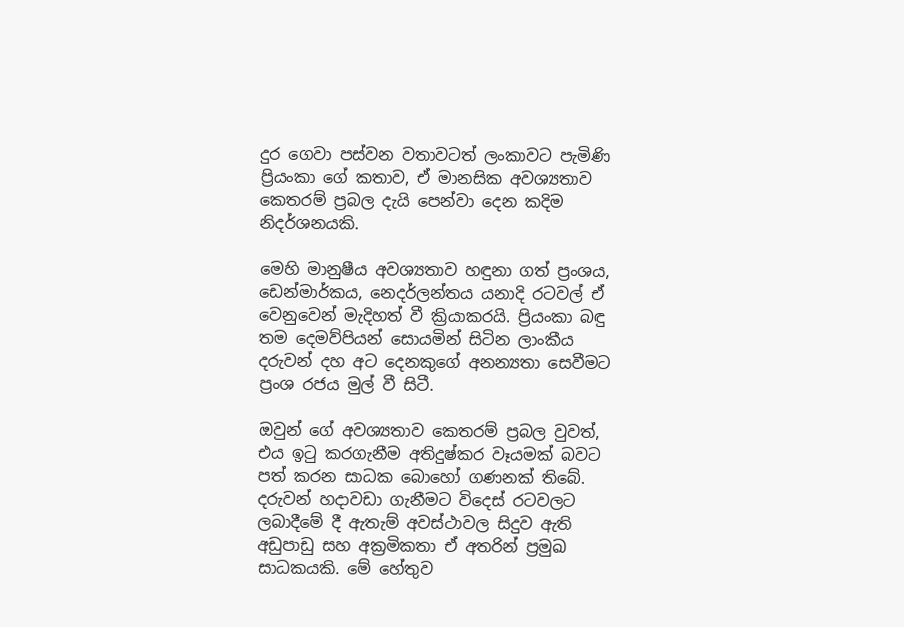දුර ගෙවා පස්වන වතාවටත් ලංකාවට පැමිණි ප්‍රියංකා ගේ කතාව, ඒ මානසික අවශ්‍යතාව කෙතරම් ප්‍රබල දැයි පෙන්වා දෙන කදිම නිදර්ශනයකි.

මෙහි මානුෂීය අවශ්‍යතාව හඳුනා ගත් ප්‍රංශය, ඩෙන්මාර්කය, නෙදර්ලන්තය යනාදි රටවල් ඒ වෙනුවෙන් මැදිහත් වී ක්‍රියාකරයි. ප්‍රියංකා බඳු තම දෙමව්පියන් සොයමින් සිටින ලාංකීය දරුවන් දහ අට දෙනකුගේ අනන්‍යතා සෙවීමට ප්‍රංශ රජය මුල් වී සිටී.

ඔවුන් ගේ අවශ්‍යතාව කෙතරම් ප්‍රබල වුවත්, එය ඉටු කරගැනීම අතිදුෂ්කර වෑයමක් බවට පත් කරන සාධක බොහෝ ගණනක් තිබේ. දරුවන් හදාවඩා ගැනීමට විදෙස් රටවලට ලබාදීමේ දී ඇතැම් අවස්ථාවල සිදුව ඇති අඩුපාඩු සහ අක්‍රමිකතා ඒ අතරින් ප්‍රමුඛ සාධකයකි. මේ හේතුව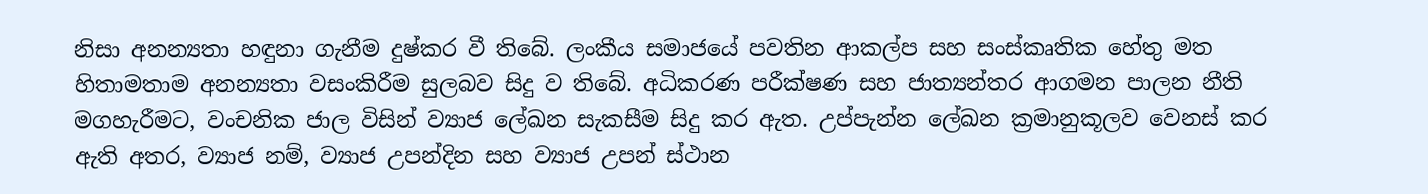නිසා අනන්‍යතා හඳුනා ගැනීම දුෂ්කර වී තිබේ. ලංකීය සමාජයේ පවතින ආකල්ප සහ සංස්කෘතික හේතු මත හිතාමතාම අනන්‍යතා වසංකිරීම සුලබව සිදු ව තිබේ. අධිකරණ පරීක්ෂණ සහ ජාත්‍යන්තර ආගමන පාලන නීති මගහැරීමට, වංචනික ජාල විසින් ව්‍යාජ ලේඛන සැකසීම සිදු කර ඇත. උප්පැන්න ලේඛන ක්‍රමානුකූලව වෙනස් කර ඇති අතර, ව්‍යාජ නම්, ව්‍යාජ උපන්දින සහ ව්‍යාජ උපන් ස්ථාන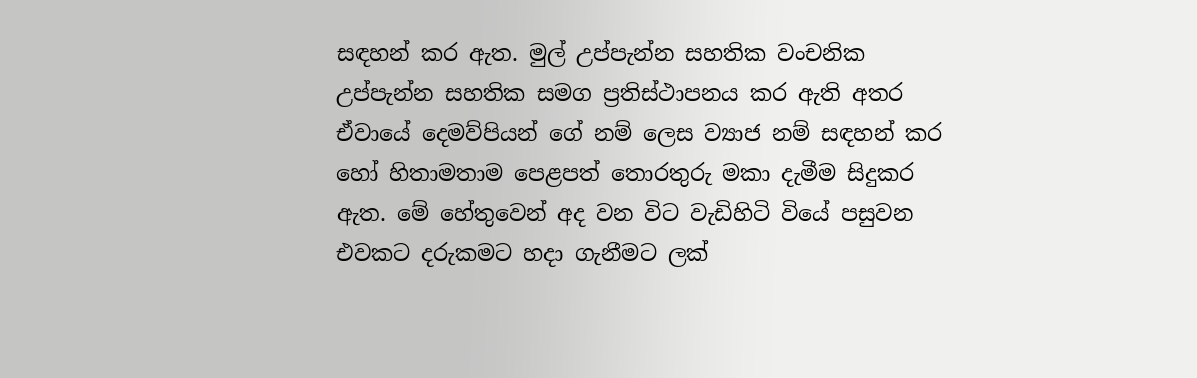සඳහන් කර ඇත. මුල් උප්පැන්න සහතික වංචනික උප්පැන්න සහතික සමග ප්‍රතිස්ථාපනය කර ඇති අතර ඒවායේ දෙමව්පියන් ගේ නම් ලෙස ව්‍යාජ නම් සඳහන් කර හෝ හිතාමතාම පෙළපත් තොරතුරු මකා දැමීම සිදුකර ඇත. මේ හේතුවෙන් අද වන විට වැඩිහිටි වියේ පසුවන එවකට දරුකමට හදා ගැනීමට ලක්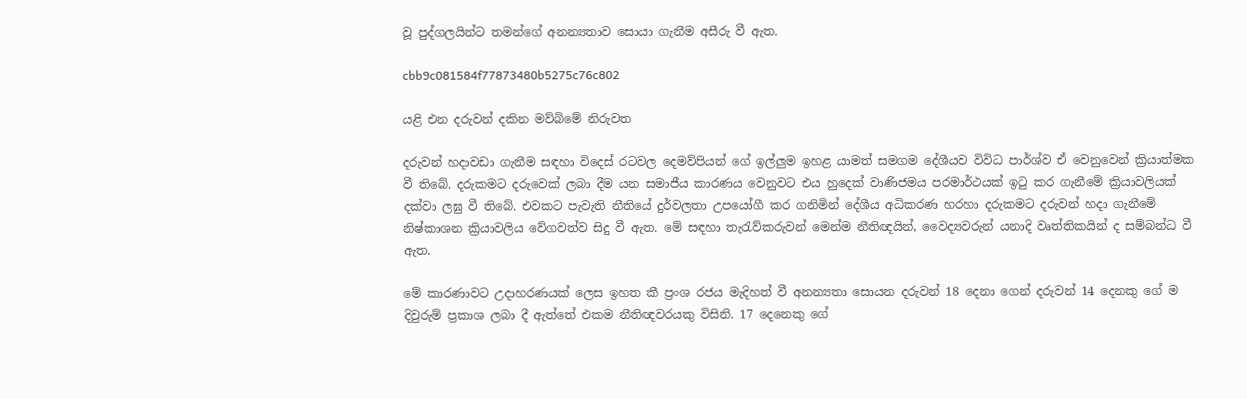වූ පුද්ගලයින්ට තමන්ගේ අනන්‍යතාව සොයා ගැනීම අසීරු වී ඇත.

cbb9c081584f77873480b5275c76c802

යළි එන දරුවන් දකින මව්බිමේ නිරුවත

දරුවන් හදාවඩා ගැනීම සඳහා විදෙස් රටවල දෙමව්පියන් ගේ ඉල්ලුම ඉහළ යාමත් සමගම දේශීයව විවිධ පාර්ශ්ව ඒ වෙනුවෙන් ක්‍රියාත්මක වී තිබේ. දරුකමට දරුවෙක් ලබා දීම යන සමාජීය කාරණය වෙනුවට එය හුදෙක් වාණිජමය පරමාර්ථයක් ඉටු කර ගැනීමේ ක්‍රියාවලියක් දක්වා ලඝු වී තිබේ. එවකට පැවැති නීතියේ දුර්වලතා උපයෝගී කර ගනිමින් දේශීය අධිකරණ හරහා දරුකමට දරුවන් හදා ගැනීමේ නිෂ්කාශන ක්‍රියාවලිය වේගවත්ව සිදු වී ඇත. මේ සඳහා තැරැව්කරුවන් මෙන්ම නීතිඥයින්, වෛද්‍යවරුන් යනාදි වෘත්තිකයින් ද සම්බන්ධ වී ඇත.

මේ කාරණාවට උදාහරණයක් ලෙස ඉහත කී ප්‍රංශ රජය මැදිහත් වී අනන්‍යතා සොයන දරුවන් 18 දෙනා ගෙන් දරුවන් 14 දෙනකු ගේ ම දිවුරුම් ප්‍රකාශ ලබා දී ඇත්තේ එකම නීතිඥවරයකු විසිනි. 17 දෙනෙකු ගේ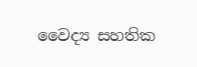වෛද්‍ය සහතික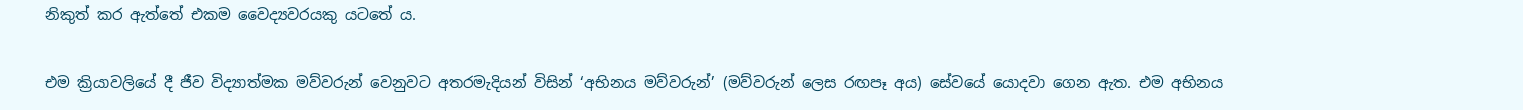නිකුත් කර ඇත්තේ එකම වෛද්‍යවරයකු යටතේ ය.

එම ක්‍රියාවලියේ දී ජීව විද්‍යාත්මක මව්වරුන් වෙනුවට අතරමැදියන් විසින් ‘අභිනය මව්වරුන්’ (මව්වරුන් ලෙස රඟපෑ අය) සේවයේ යොදවා ගෙන ඇත. එම අභිනය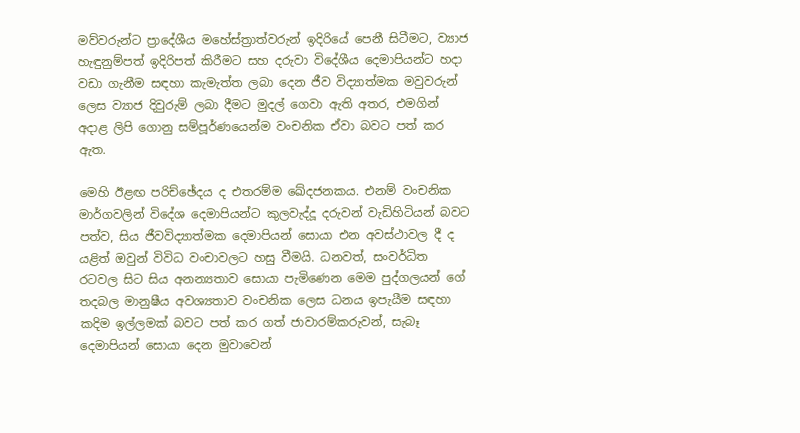මව්වරුන්ට ප්‍රාදේශීය මහේස්ත්‍රාත්වරුන් ඉදිරියේ පෙනී සිටීමට, ව්‍යාජ හැඳුනුම්පත් ඉදිරිපත් කිරීමට සහ දරුවා විදේශීය දෙමාපියන්ට හදා වඩා ගැනීම සඳහා කැමැත්ත ලබා දෙන ජීව විද්‍යාත්මක මවුවරුන් ලෙස ව්‍යාජ දිවුරුම් ලබා දීමට මුදල් ගෙවා ඇති අතර, එමගින් අදාළ ලිපි ගොනු සම්පූර්ණයෙන්ම වංචනික ඒවා බවට පත් කර ඇත.

මෙහි ඊළඟ පරිච්ඡේදය ද එතරම්ම ඛේදජනකය. එනම් වංචනික මාර්ගවලින් විදේශ දෙමාපියන්ට කුලවැද්දූ දරුවන් වැඩිහිටියන් බවට පත්ව, සිය ජීවවිද්‍යාත්මක දෙමාපියන් සොයා එන අවස්ථාවල දී ද යළිත් ඔවුන් විවිධ වංචාවලට හසු වීමයි. ධනවත්, සංවර්ධිත රටවල සිට සිය අනන්‍යතාව සොයා පැමිණෙන මෙම පුද්ගලයන් ගේ තදබල මානුෂීය අවශ්‍යතාව වංචනික ලෙස ධනය ඉපැයීම සඳහා කදිම ඉල්ලමක් බවට පත් කර ගත් ජාවාරම්කරුවන්, සැබෑ දෙමාපියන් සොයා දෙන මුවාවෙන්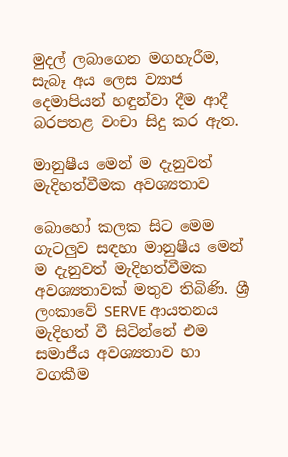මුදල් ලබාගෙන මගහැරීම, සැබෑ අය ලෙස ව්‍යාජ දෙමාපියන් හඳුන්වා දීම ආදී බරපතළ වංචා සිදු කර ඇත.

මානුෂීය මෙන් ම දැනුවත් මැදිහත්වීමක අවශ්‍යතාව

බොහෝ කලක සිට මෙම ගැටලුව සඳහා මානුෂීය මෙන් ම දැනුවත් මැදිහත්වීමක අවශ්‍යතාවක් මතුව තිබිණි. ශ්‍රී ලංකාවේ SERVE ආයතනය මැදිහත් වී සිටින්නේ එම සමාජීය අවශ්‍යතාව හා වගකීම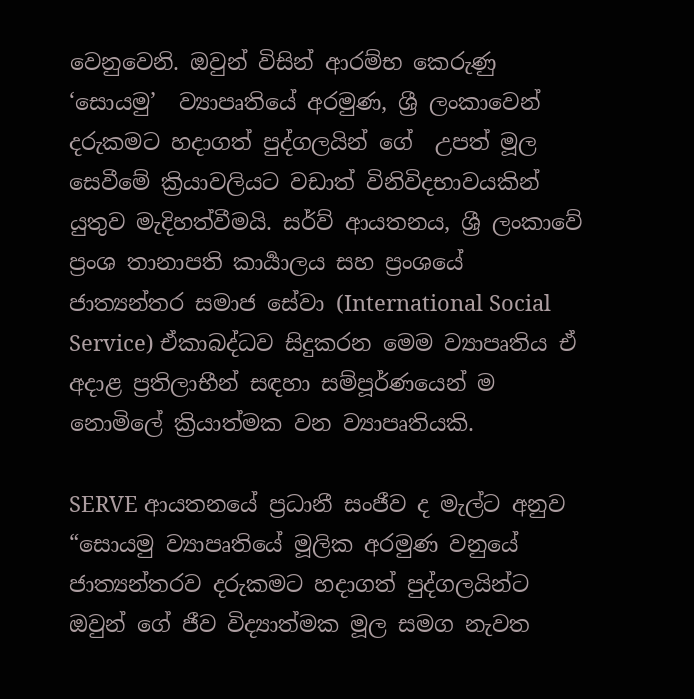වෙනුවෙනි. ඔවුන් විසින් ආරම්භ කෙරුණු  ‘සොයමු’  ව්‍යාපෘතියේ අරමුණ, ශ්‍රී ලංකාවෙන් දරුකමට හදාගත් පුද්ගලයින් ගේ  උපත් මූල සෙවීමේ ක්‍රියාවලියට වඩාත් විනිවිදභාවයකින් යුතුව මැදිහත්වීමයි. සර්ව් ආයතනය, ශ්‍රී ලංකාවේ ප්‍රංශ තානාපති කාර්‍යාලය සහ ප්‍රංශයේ ජාත්‍යන්තර සමාජ සේවා (International Social Service) ඒකාබද්ධව සිදුකරන මෙම ව්‍යාපෘතිය ඒ අදාළ ප්‍රතිලාභීන් සඳහා සම්පූර්ණයෙන් ම නොමිලේ ක්‍රියාත්මක වන ව්‍යාපෘතියකි.

SERVE ආයතනයේ ප්‍රධානී සංජීව ද මැල්ට අනුව “සොයමු ව්‍යාපෘතියේ මූලික අරමුණ වනුයේ ජාත්‍යන්තරව දරුකමට හදාගත් පුද්ගලයින්ට ඔවුන් ගේ ජීව විද්‍යාත්මක මූල සමග නැවත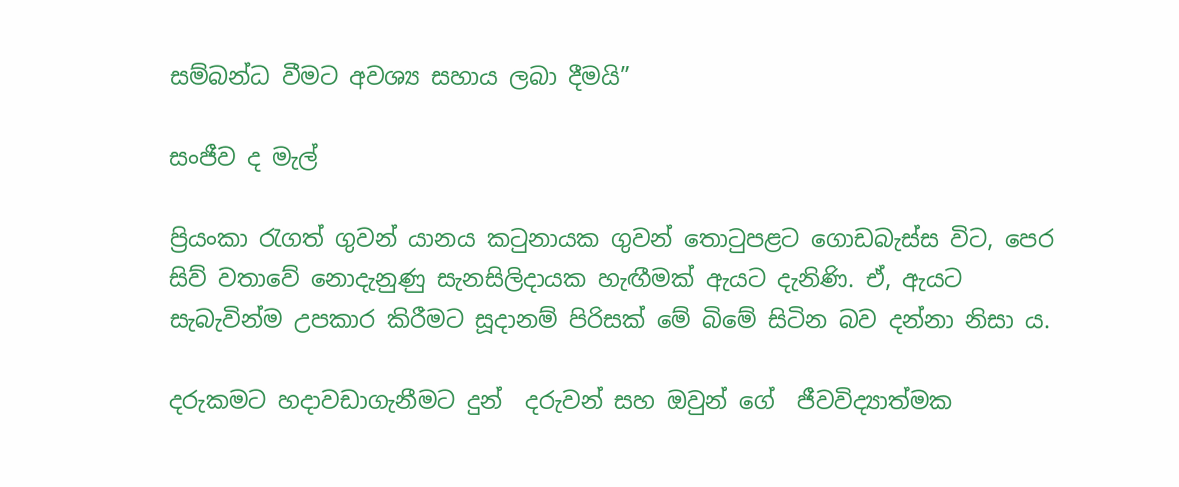සම්බන්ධ වීමට අවශ්‍ය සහාය ලබා දීමයි”

සංජීව ද මැල්

ප්‍රියංකා රැගත් ගුවන් යානය කටුනායක ගුවන් තොටුපළට ගොඩබැස්ස විට, පෙර සිව් වතාවේ නොදැනුණු සැනසිලිදායක හැඟීමක් ඇයට දැනිණි. ඒ, ඇයට සැබැවින්ම උපකාර කිරීමට සූදානම් පිරිසක් මේ බිමේ සිටින බව දන්නා නිසා ය.

දරුකමට හදාවඩාගැනීමට දුන්  දරුවන් සහ ඔවුන් ගේ  ජීවවිද්‍යාත්මක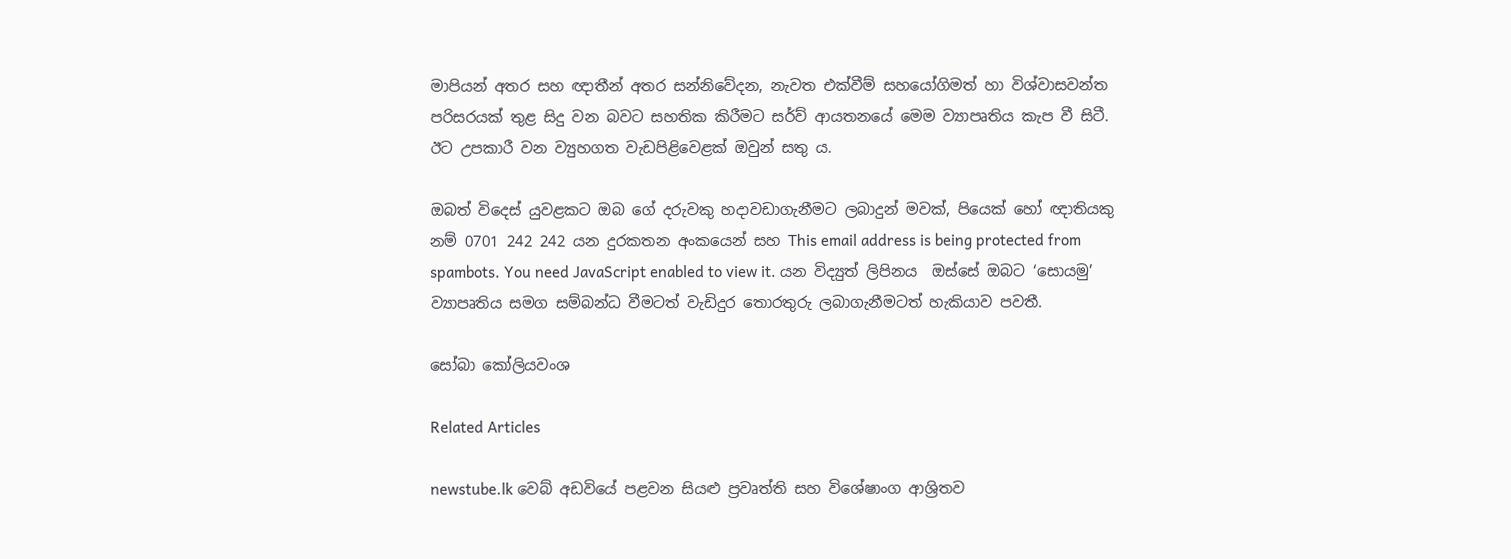මාපියන් අතර සහ ඥාතීන් අතර සන්නිවේදන, නැවත එක්වීම් සහයෝගිමත් හා විශ්වාසවන්ත පරිසරයක් තුළ සිදු වන බවට සහතික කිරීමට සර්ව් ආයතනයේ මෙම ව්‍යාපෘතිය කැප වී සිටී. ඊට උපකාරී වන ව්‍යුහගත වැඩපිළිවෙළක් ඔවුන් සතු ය.

ඔබත් විදෙස් යුවළකට ඔබ ගේ දරුවකු හදාවඩාගැනීමට ලබාදුන් මවක්, පියෙක් හෝ ඥාතියකු නම් 0701 242 242 යන දුරකතන අංකයෙන් සහ This email address is being protected from spambots. You need JavaScript enabled to view it. යන විද්‍යුත් ලිපිනය  ඔස්සේ ඔබට ‘සොයමු’ ව්‍යාපෘතිය සමග සම්බන්ධ වීමටත් වැඩිදුර තොරතුරු ලබාගැනීමටත් හැකියාව පවතී.

සෝබා කෝලියවංශ

Related Articles

newstube.lk වෙබ් අඩවියේ පළවන සියළු ප්‍රවෘත්ති සහ විශේෂාංග ආශ්‍රිතව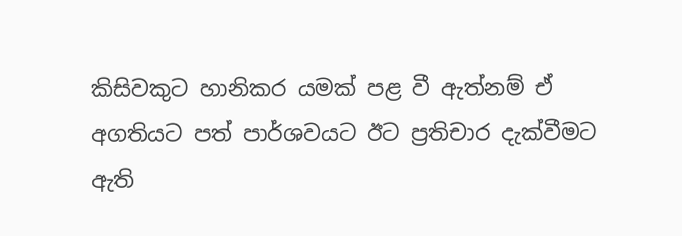කිසිවකුට හානිකර යමක් පළ වී ඇත්නම් ඒ අගතියට පත් පාර්ශවයට ඊට ප්‍රතිචාර දැක්වීමට ඇති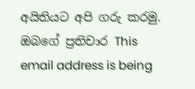අයිතියට අපි ගරු කරමු.
ඔබගේ ප්‍රතිචාර This email address is being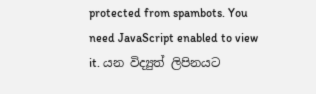protected from spambots. You need JavaScript enabled to view it. යන විද්‍යුත් ලිපිනයට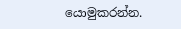යොමුකරන්න.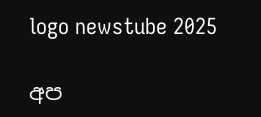logo newstube 2025

අප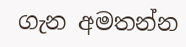ගැන අමතන්න